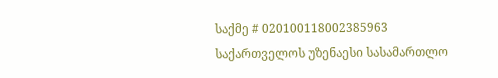საქმე # 020100118002385963
საქართველოს უზენაესი სასამართლო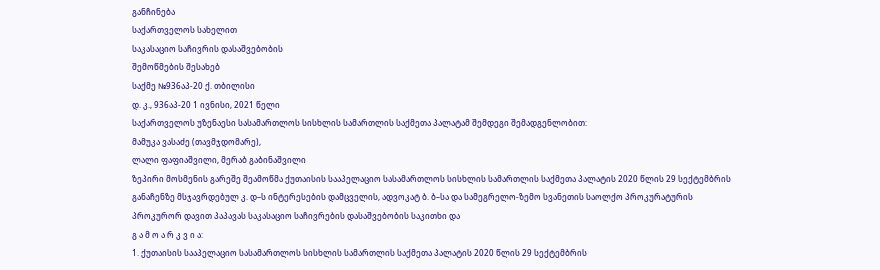განჩინება
საქართველოს სახელით
საკასაციო საჩივრის დასაშვებობის
შემოწმების შესახებ
საქმე №936აპ-20 ქ. თბილისი
დ. კ., 936აპ-20 1 ივნისი, 2021 წელი
საქართველოს უზენაესი სასამართლოს სისხლის სამართლის საქმეთა პალატამ შემდეგი შემადგენლობით:
მამუკა ვასაძე (თავმჯდომარე),
ლალი ფაფიაშვილი, მერაბ გაბინაშვილი
ზეპირი მოსმენის გარეშე შეამოწმა ქუთაისის სააპელაციო სასამართლოს სისხლის სამართლის საქმეთა პალატის 2020 წლის 29 სექტემბრის განაჩენზე მსჯავრდებულ კ. დ–ს ინტერესების დამცველის, ადვოკატ ბ. ბ–სა და სამეგრელო-ზემო სვანეთის საოლქო პროკურატურის პროკურორ დავით პაპავას საკასაციო საჩივრების დასაშვებობის საკითხი და
გ ა მ ო ა რ კ ვ ი ა:
1. ქუთაისის სააპელაციო სასამართლოს სისხლის სამართლის საქმეთა პალატის 2020 წლის 29 სექტემბრის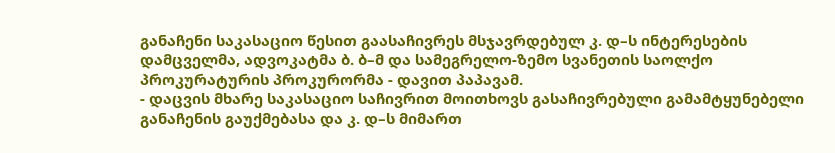განაჩენი საკასაციო წესით გაასაჩივრეს მსჯავრდებულ კ. დ–ს ინტერესების დამცველმა, ადვოკატმა ბ. ბ–მ და სამეგრელო-ზემო სვანეთის საოლქო პროკურატურის პროკურორმა - დავით პაპავამ.
- დაცვის მხარე საკასაციო საჩივრით მოითხოვს გასაჩივრებული გამამტყუნებელი განაჩენის გაუქმებასა და კ. დ–ს მიმართ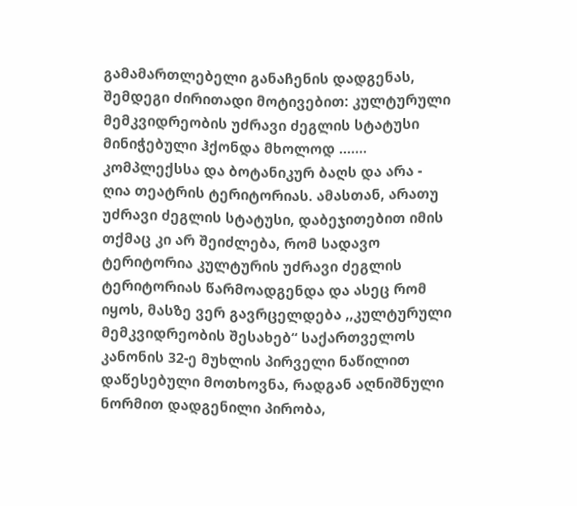გამამართლებელი განაჩენის დადგენას, შემდეგი ძირითადი მოტივებით: კულტურული მემკვიდრეობის უძრავი ძეგლის სტატუსი მინიჭებული ჰქონდა მხოლოდ ....... კომპლექსსა და ბოტანიკურ ბაღს და არა - ღია თეატრის ტერიტორიას. ამასთან, არათუ უძრავი ძეგლის სტატუსი, დაბეჯითებით იმის თქმაც კი არ შეიძლება, რომ სადავო ტერიტორია კულტურის უძრავი ძეგლის ტერიტორიას წარმოადგენდა და ასეც რომ იყოს, მასზე ვერ გავრცელდება ,,კულტურული მემკვიდრეობის შესახებ“ საქართველოს კანონის 32-ე მუხლის პირველი ნაწილით დაწესებული მოთხოვნა, რადგან აღნიშნული ნორმით დადგენილი პირობა,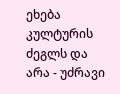ეხება კულტურის ძეგლს და არა - უძრავი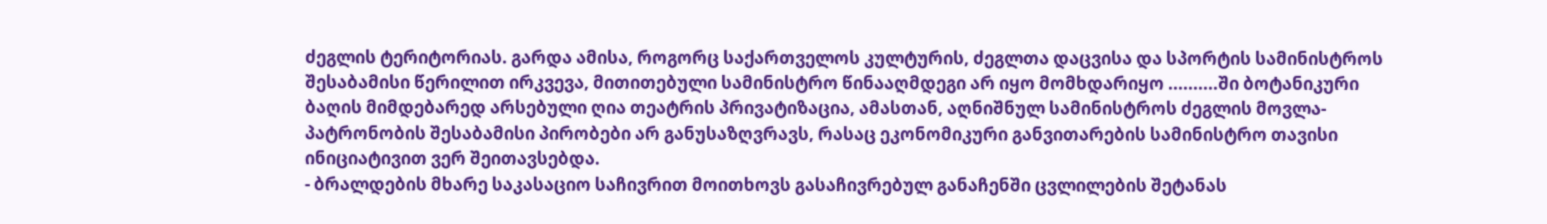ძეგლის ტერიტორიას. გარდა ამისა, როგორც საქართველოს კულტურის, ძეგლთა დაცვისა და სპორტის სამინისტროს შესაბამისი წერილით ირკვევა, მითითებული სამინისტრო წინააღმდეგი არ იყო მომხდარიყო ..........ში ბოტანიკური ბაღის მიმდებარედ არსებული ღია თეატრის პრივატიზაცია, ამასთან, აღნიშნულ სამინისტროს ძეგლის მოვლა-პატრონობის შესაბამისი პირობები არ განუსაზღვრავს, რასაც ეკონომიკური განვითარების სამინისტრო თავისი ინიციატივით ვერ შეითავსებდა.
- ბრალდების მხარე საკასაციო საჩივრით მოითხოვს გასაჩივრებულ განაჩენში ცვლილების შეტანას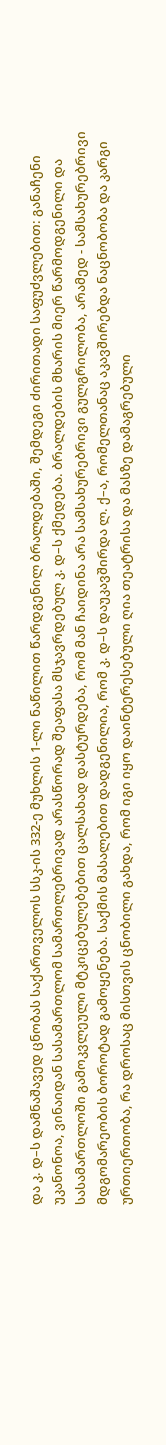და კ. დ–ს დამნაშავედ ცნობას საქართველოს სსკ-ის 332-ე მუხლის 1-ლი ნაწილით წარდგენილ ბრალდებაში, შემდეგი ძირითადი საფუძვლებით: განაჩენი უკანონოა, ვინაიდან სასამართლომ სამართლებრივად არასწორად შეაფასა მსჯავრდებულ კ. დ–ს ქმედება. ბრალდების მხარის მიერ წარმოდგენილი და სასამართლოში გამოკვლეული მტკიცებულებებით ცალსახად დასტურდება, რომ მან ჩაიდინა არა სამსახურებრივი გულგრილობა, არამედ - სამსახურებრივი მდგომარეობის ბოროტად გამოყენება. საქმის მასალებით დადგენილია, რომ კ. დ–ს დაუკავშირდა ლ. ქ–ა, რომელთანაც აკავშირებდა ნაცნობობა და კარგი ურთიერთობა, რა დროსაც მისთვის ცნობილი გახდა, რომ იგი იყო დაინტერესებული ღია თეატრისა და მასზე დამაგრებული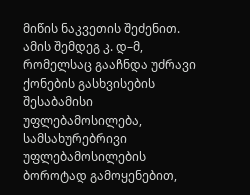მიწის ნაკვეთის შეძენით. ამის შემდეგ კ. დ–მ, რომელსაც გააჩნდა უძრავი ქონების გასხვისების შესაბამისი უფლებამოსილება, სამსახურებრივი უფლებამოსილების ბოროტად გამოყენებით,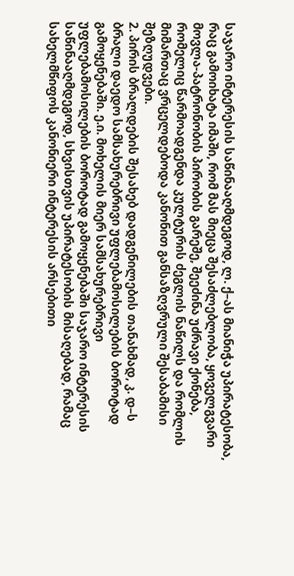საჯარო ინტერესის საწინააღმდეგოდ, ლ. ქ–ას მიანიჭა უპირატესობა, რაც გამოიხატა იმაში, რომ მას მიეცა შესაძლებლობა, ყოველგვარი მოვლა-პატრონობის პირობის გარეშე, შეეძინა უძრავი ქონება, რომელიც წარმოადგენდა კულტურის ძეგლის ნაწილს და რომლის მიმართაც ვრცელდებოდა კანონით განსაზღვრული შესაბამისი შეზღუდვები.
2. პირის ბრალდების შესახებ დადგენილების თანახმად, კ. დ–ს ბრალი დაედო სამსახურებრივი უფლებამოსილების ბოროტად გამოყენებაში. ე.ი. მოხელის მიერ სამსახურებრივი უფლებამოსილების ბოროტად გამოყენებაში საჯარო ინტერესის საწინააღმდეგოდ, სხვისთვის უპირატესობის მისაღებად, რამაც სახელმწიფოს კანონიერი ინტერესის არსებითი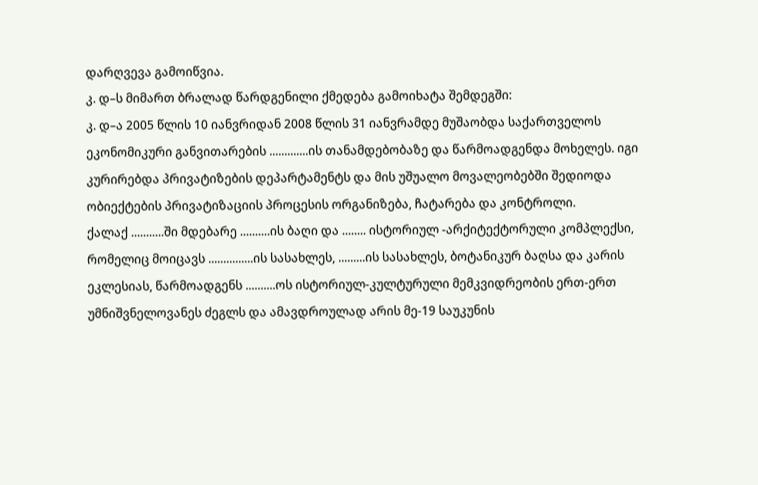დარღვევა გამოიწვია.
კ. დ–ს მიმართ ბრალად წარდგენილი ქმედება გამოიხატა შემდეგში:
კ. დ–ა 2005 წლის 10 იანვრიდან 2008 წლის 31 იანვრამდე მუშაობდა საქართველოს ეკონომიკური განვითარების .............ის თანამდებობაზე და წარმოადგენდა მოხელეს. იგი კურირებდა პრივატიზების დეპარტამენტს და მის უშუალო მოვალეობებში შედიოდა ობიექტების პრივატიზაციის პროცესის ორგანიზება, ჩატარება და კონტროლი.
ქალაქ ...........ში მდებარე ..........ის ბაღი და ........ ისტორიულ -არქიტექტორული კომპლექსი, რომელიც მოიცავს ...............ის სასახლეს, .........ის სასახლეს, ბოტანიკურ ბაღსა და კარის ეკლესიას, წარმოადგენს ..........ოს ისტორიულ-კულტურული მემკვიდრეობის ერთ-ერთ უმნიშვნელოვანეს ძეგლს და ამავდროულად არის მე-19 საუკუნის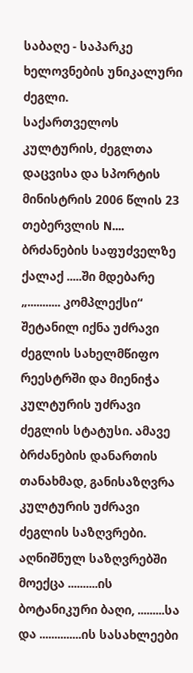საბაღე - საპარკე ხელოვნების უნიკალური ძეგლი.
საქართველოს კულტურის, ძეგლთა დაცვისა და სპორტის მინისტრის 2006 წლის 23 თებერვლის N.... ბრძანების საფუძველზე ქალაქ .....ში მდებარე „........... კომპლექსი“ შეტანილ იქნა უძრავი ძეგლის სახელმწიფო რეესტრში და მიენიჭა კულტურის უძრავი ძეგლის სტატუსი. ამავე ბრძანების დანართის თანახმად, განისაზღვრა კულტურის უძრავი ძეგლის საზღვრები. აღნიშნულ საზღვრებში მოექცა ..........ის ბოტანიკური ბაღი, .........სა და ..............ის სასახლეები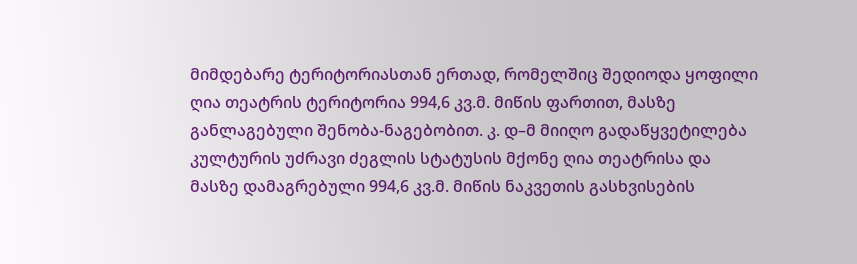მიმდებარე ტერიტორიასთან ერთად, რომელშიც შედიოდა ყოფილი ღია თეატრის ტერიტორია 994,6 კვ.მ. მიწის ფართით, მასზე განლაგებული შენობა-ნაგებობით. კ. დ–მ მიიღო გადაწყვეტილება კულტურის უძრავი ძეგლის სტატუსის მქონე ღია თეატრისა და მასზე დამაგრებული 994,6 კვ.მ. მიწის ნაკვეთის გასხვისების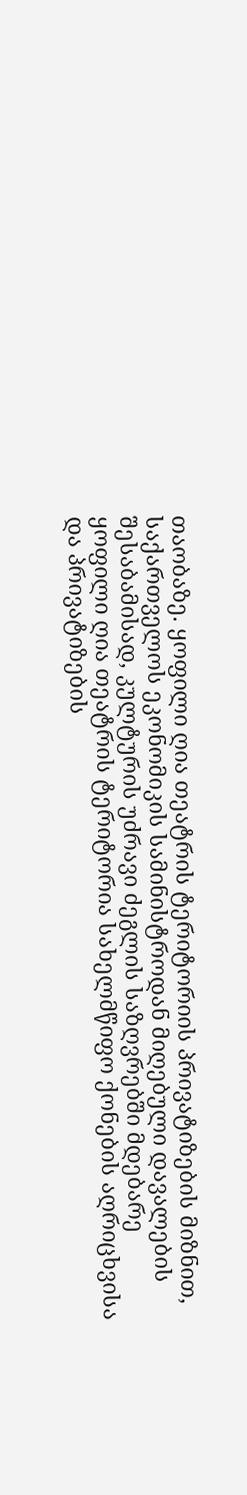თაობაზე. ყოფილი ღია თეატრის ტერიტორიის პრივატიზების მიზნით, საქართველოს ეკონომიკის სამინისტროდან მიღებული დავალების შესაბამისად, კულტურის უძრავი ძეგლის საზღვრებში მდებარე ყოფილი ღია თეატრის ტერიტორია სახელმწიფო ქონების აღრიცხვისა და პრივატიზების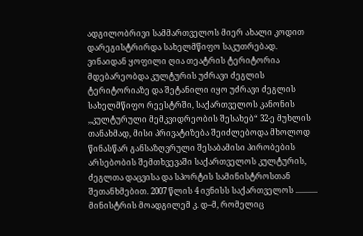ადგილობრივი სამმართველოს მიერ ახალი კოდით დარეგისტრირდა სახელმწიფო საკუთრებად. ვინაიდან ყოფილი ღია თეატრის ტერიტორია მდებარეობდა კულტურის უძრავი ძეგლის ტერიტორიაზე და შეტანილი იყო უძრავი ძეგლის სახელმწიფო რეესტრში, საქართველოს კანონის ,,კულტურული მემკვიდრეობის შესახებ“ 32-ე მუხლის თანახმად, მისი პრივატიზება შეიძლებოდა მხოლოდ წინასწარ განსაზღვრული შესაბამისი პირობების არსებობის შემთხვევაში საქართველოს კულტურის, ძეგლთა დაცვისა და სპორტის სამინისტროსთან შეთანხმებით. 2007 წლის 4 ივნისს საქართველოს ........... მინისტრის მოადგილემ კ. დ–მ, რომელიც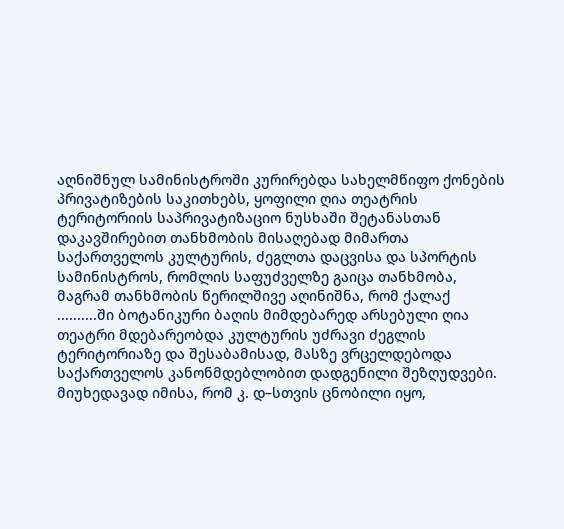აღნიშნულ სამინისტროში კურირებდა სახელმწიფო ქონების პრივატიზების საკითხებს, ყოფილი ღია თეატრის ტერიტორიის საპრივატიზაციო ნუსხაში შეტანასთან დაკავშირებით თანხმობის მისაღებად მიმართა საქართველოს კულტურის, ძეგლთა დაცვისა და სპორტის სამინისტროს, რომლის საფუძველზე გაიცა თანხმობა, მაგრამ თანხმობის წერილშივე აღინიშნა, რომ ქალაქ ..........ში ბოტანიკური ბაღის მიმდებარედ არსებული ღია თეატრი მდებარეობდა კულტურის უძრავი ძეგლის ტერიტორიაზე და შესაბამისად, მასზე ვრცელდებოდა საქართველოს კანონმდებლობით დადგენილი შეზღუდვები. მიუხედავად იმისა, რომ კ. დ–სთვის ცნობილი იყო,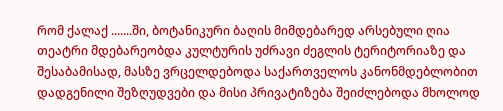რომ ქალაქ .......ში, ბოტანიკური ბაღის მიმდებარედ არსებული ღია თეატრი მდებარეობდა კულტურის უძრავი ძეგლის ტერიტორიაზე და შესაბამისად, მასზე ვრცელდებოდა საქართველოს კანონმდებლობით დადგენილი შეზღუდვები და მისი პრივატიზება შეიძლებოდა მხოლოდ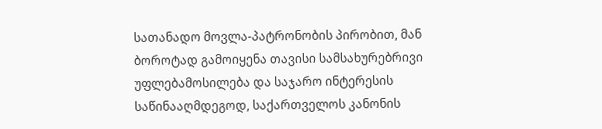სათანადო მოვლა-პატრონობის პირობით, მან ბოროტად გამოიყენა თავისი სამსახურებრივი უფლებამოსილება და საჯარო ინტერესის საწინააღმდეგოდ, საქართველოს კანონის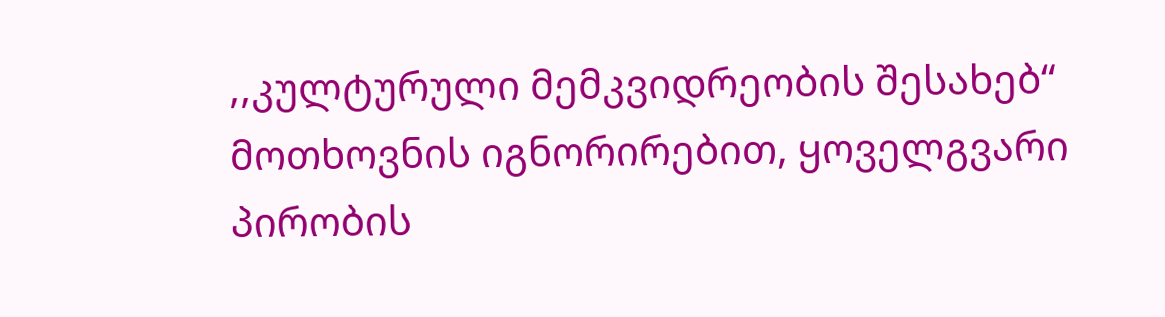,,კულტურული მემკვიდრეობის შესახებ“ მოთხოვნის იგნორირებით, ყოველგვარი პირობის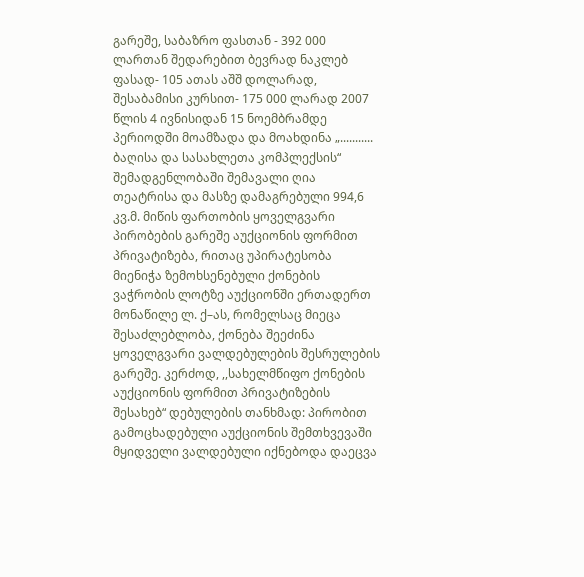გარეშე, საბაზრო ფასთან - 392 000 ლართან შედარებით ბევრად ნაკლებ ფასად- 105 ათას აშშ დოლარად, შესაბამისი კურსით- 175 000 ლარად 2007 წლის 4 ივნისიდან 15 ნოემბრამდე პერიოდში მოამზადა და მოახდინა „........... ბაღისა და სასახლეთა კომპლექსის“ შემადგენლობაში შემავალი ღია თეატრისა და მასზე დამაგრებული 994,6 კვ.მ. მიწის ფართობის ყოველგვარი პირობების გარეშე აუქციონის ფორმით პრივატიზება, რითაც უპირატესობა მიენიჭა ზემოხსენებული ქონების ვაჭრობის ლოტზე აუქციონში ერთადერთ მონაწილე ლ. ქ–ას, რომელსაც მიეცა შესაძლებლობა, ქონება შეეძინა ყოველგვარი ვალდებულების შესრულების გარეშე. კერძოდ, ,,სახელმწიფო ქონების აუქციონის ფორმით პრივატიზების შესახებ“ დებულების თანხმად: პირობით გამოცხადებული აუქციონის შემთხვევაში მყიდველი ვალდებული იქნებოდა დაეცვა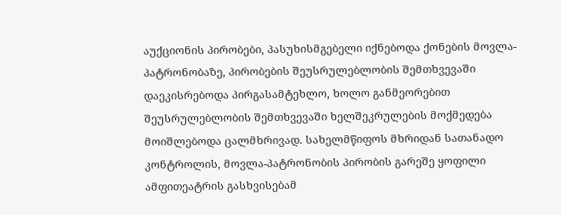აუქციონის პირობები, პასუხისმგებელი იქნებოდა ქონების მოვლა-პატრონობაზე, პირობების შეუსრულებლობის შემთხვევაში დაეკისრებოდა პირგასამტეხლო, ხოლო განმეორებით შეუსრულებლობის შემთხვევაში ხელშეკრულების მოქმედება მოიშლებოდა ცალმხრივად. სახელმწიფოს მხრიდან სათანადო კონტროლის, მოვლა-პატრონობის პირობის გარეშე ყოფილი ამფითეატრის გასხვისებამ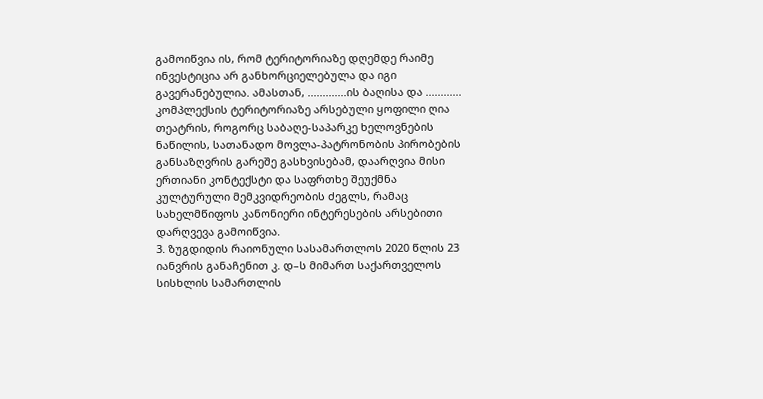გამოიწვია ის, რომ ტერიტორიაზე დღემდე რაიმე ინვესტიცია არ განხორციელებულა და იგი გავერანებულია. ამასთან, .............ის ბაღისა და ............ კომპლექსის ტერიტორიაზე არსებული ყოფილი ღია თეატრის, როგორც საბაღე-საპარკე ხელოვნების ნაწილის, სათანადო მოვლა-პატრონობის პირობების განსაზღვრის გარეშე გასხვისებამ, დაარღვია მისი ერთიანი კონტექსტი და საფრთხე შეუქმნა კულტურული მემკვიდრეობის ძეგლს, რამაც სახელმწიფოს კანონიერი ინტერესების არსებითი დარღვევა გამოიწვია.
3. ზუგდიდის რაიონული სასამართლოს 2020 წლის 23 იანვრის განაჩენით კ. დ–ს მიმართ საქართველოს სისხლის სამართლის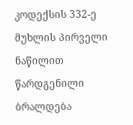კოდექსის 332-ე მუხლის პირველი ნაწილით წარდგენილი ბრალდება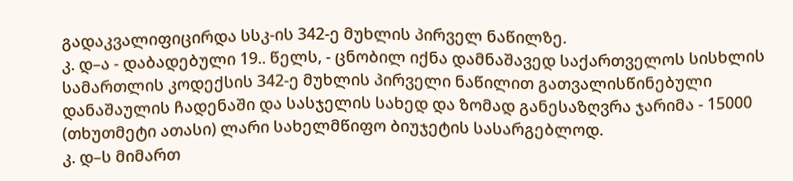გადაკვალიფიცირდა სსკ-ის 342-ე მუხლის პირველ ნაწილზე.
კ. დ–ა - დაბადებული 19.. წელს, - ცნობილ იქნა დამნაშავედ საქართველოს სისხლის სამართლის კოდექსის 342-ე მუხლის პირველი ნაწილით გათვალისწინებული დანაშაულის ჩადენაში და სასჯელის სახედ და ზომად განესაზღვრა ჯარიმა - 15000 (თხუთმეტი ათასი) ლარი სახელმწიფო ბიუჯეტის სასარგებლოდ.
კ. დ–ს მიმართ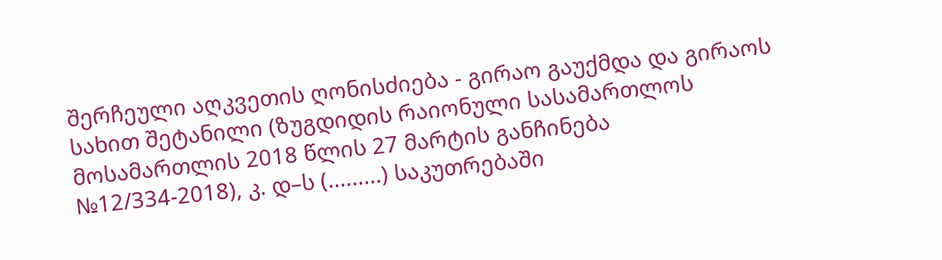შერჩეული აღკვეთის ღონისძიება - გირაო გაუქმდა და გირაოს სახით შეტანილი (ზუგდიდის რაიონული სასამართლოს მოსამართლის 2018 წლის 27 მარტის განჩინება №12/334-2018), კ. დ–ს (.........) საკუთრებაში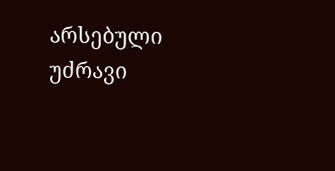არსებული უძრავი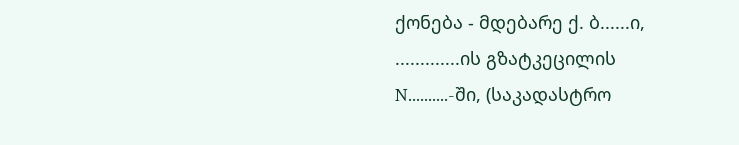ქონება - მდებარე ქ. ბ......ი, .............ის გზატკეცილის N..........-ში, (საკადასტრო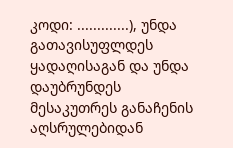კოდი: .............), უნდა გათავისუფლდეს ყადაღისაგან და უნდა დაუბრუნდეს მესაკუთრეს განაჩენის აღსრულებიდან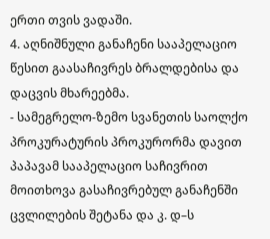ერთი თვის ვადაში.
4. აღნიშნული განაჩენი სააპელაციო წესით გაასაჩივრეს ბრალდებისა და დაცვის მხარეებმა.
- სამეგრელო-ზემო სვანეთის საოლქო პროკურატურის პროკურორმა დავით პაპავამ სააპელაციო საჩივრით მოითხოვა გასაჩივრებულ განაჩენში ცვლილების შეტანა და კ. დ–ს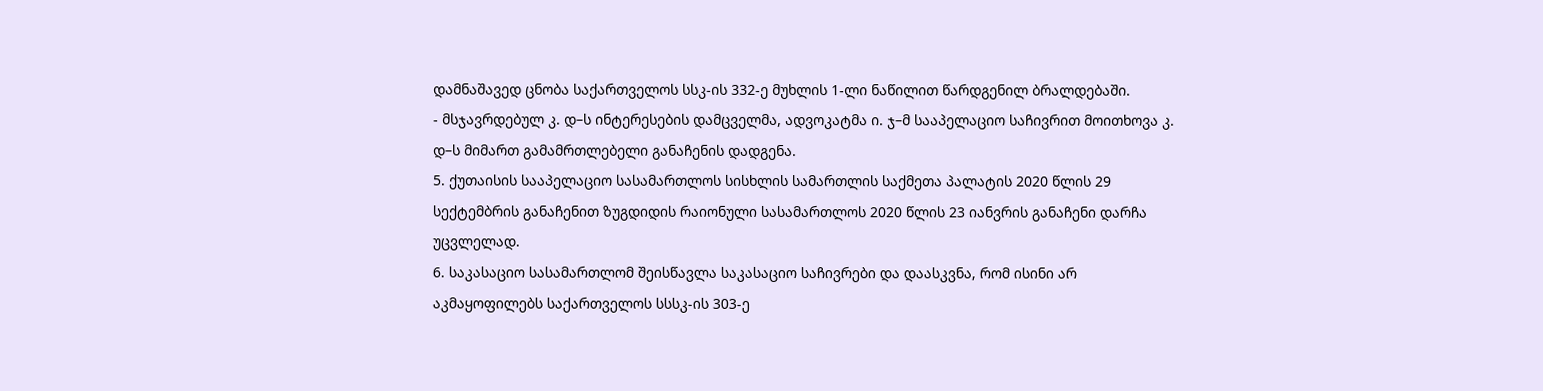დამნაშავედ ცნობა საქართველოს სსკ-ის 332-ე მუხლის 1-ლი ნაწილით წარდგენილ ბრალდებაში.
- მსჯავრდებულ კ. დ–ს ინტერესების დამცველმა, ადვოკატმა ი. ჯ–მ სააპელაციო საჩივრით მოითხოვა კ. დ–ს მიმართ გამამრთლებელი განაჩენის დადგენა.
5. ქუთაისის სააპელაციო სასამართლოს სისხლის სამართლის საქმეთა პალატის 2020 წლის 29 სექტემბრის განაჩენით ზუგდიდის რაიონული სასამართლოს 2020 წლის 23 იანვრის განაჩენი დარჩა უცვლელად.
6. საკასაციო სასამართლომ შეისწავლა საკასაციო საჩივრები და დაასკვნა, რომ ისინი არ აკმაყოფილებს საქართველოს სსსკ-ის 303-ე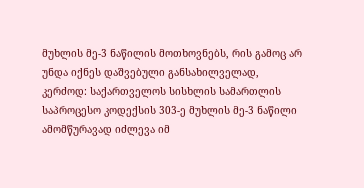მუხლის მე-3 ნაწილის მოთხოვნებს, რის გამოც არ უნდა იქნეს დაშვებული განსახილველად, კერძოდ: საქართველოს სისხლის სამართლის საპროცესო კოდექსის 303-ე მუხლის მე-3 ნაწილი ამომწურავად იძლევა იმ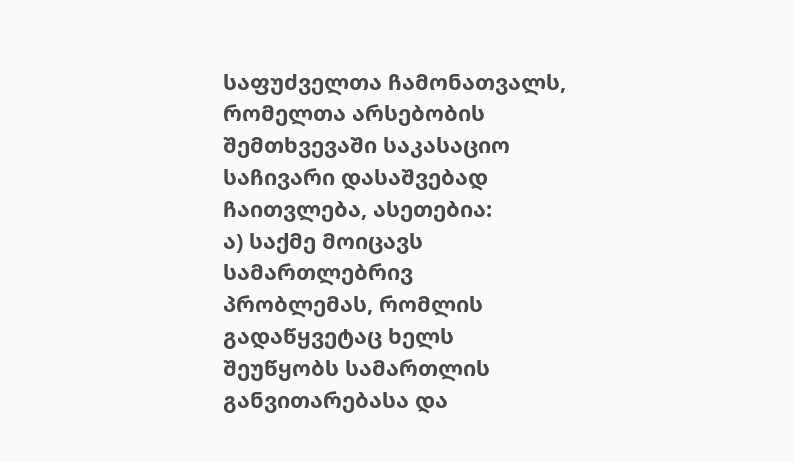საფუძველთა ჩამონათვალს, რომელთა არსებობის შემთხვევაში საკასაციო საჩივარი დასაშვებად ჩაითვლება, ასეთებია:
ა) საქმე მოიცავს სამართლებრივ პრობლემას, რომლის გადაწყვეტაც ხელს შეუწყობს სამართლის განვითარებასა და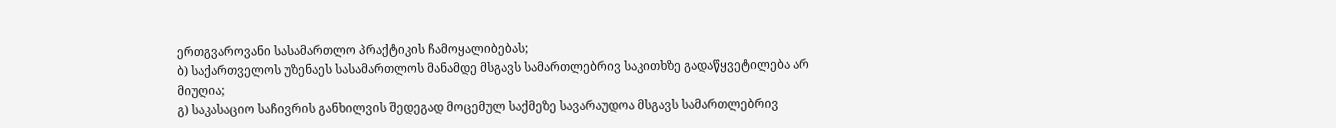ერთგვაროვანი სასამართლო პრაქტიკის ჩამოყალიბებას;
ბ) საქართველოს უზენაეს სასამართლოს მანამდე მსგავს სამართლებრივ საკითხზე გადაწყვეტილება არ მიუღია;
გ) საკასაციო საჩივრის განხილვის შედეგად მოცემულ საქმეზე სავარაუდოა მსგავს სამართლებრივ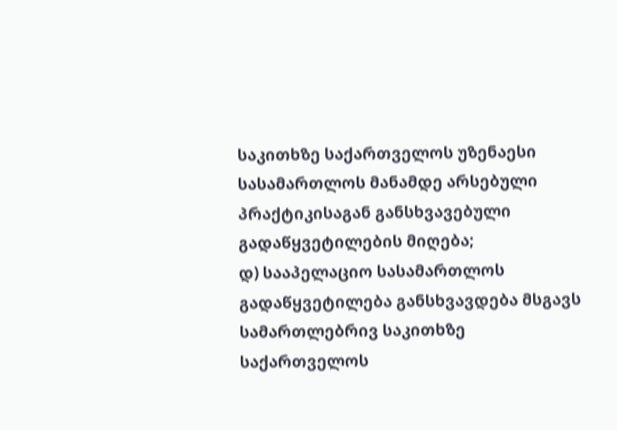საკითხზე საქართველოს უზენაესი სასამართლოს მანამდე არსებული პრაქტიკისაგან განსხვავებული გადაწყვეტილების მიღება;
დ) სააპელაციო სასამართლოს გადაწყვეტილება განსხვავდება მსგავს სამართლებრივ საკითხზე საქართველოს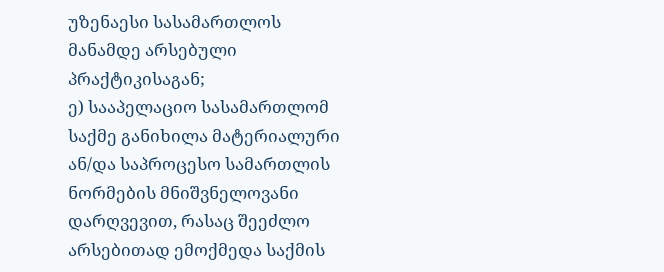უზენაესი სასამართლოს მანამდე არსებული პრაქტიკისაგან;
ე) სააპელაციო სასამართლომ საქმე განიხილა მატერიალური ან/და საპროცესო სამართლის ნორმების მნიშვნელოვანი დარღვევით, რასაც შეეძლო არსებითად ემოქმედა საქმის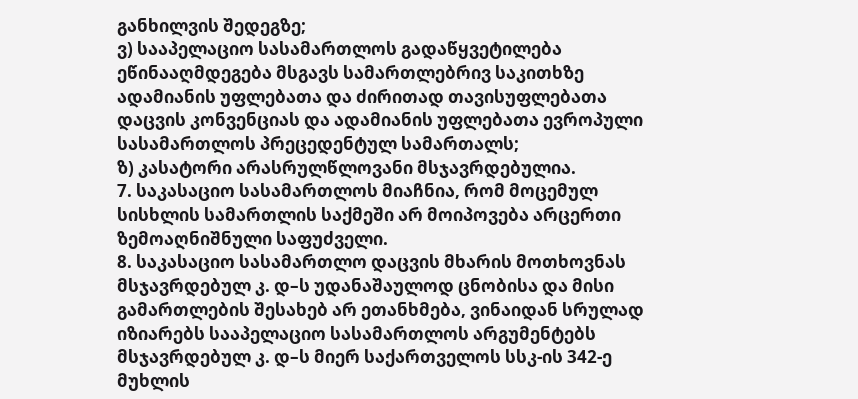განხილვის შედეგზე;
ვ) სააპელაციო სასამართლოს გადაწყვეტილება ეწინააღმდეგება მსგავს სამართლებრივ საკითხზე ადამიანის უფლებათა და ძირითად თავისუფლებათა დაცვის კონვენციას და ადამიანის უფლებათა ევროპული სასამართლოს პრეცედენტულ სამართალს;
ზ) კასატორი არასრულწლოვანი მსჯავრდებულია.
7. საკასაციო სასამართლოს მიაჩნია, რომ მოცემულ სისხლის სამართლის საქმეში არ მოიპოვება არცერთი ზემოაღნიშნული საფუძველი.
8. საკასაციო სასამართლო დაცვის მხარის მოთხოვნას მსჯავრდებულ კ. დ–ს უდანაშაულოდ ცნობისა და მისი გამართლების შესახებ არ ეთანხმება, ვინაიდან სრულად იზიარებს სააპელაციო სასამართლოს არგუმენტებს მსჯავრდებულ კ. დ–ს მიერ საქართველოს სსკ-ის 342-ე მუხლის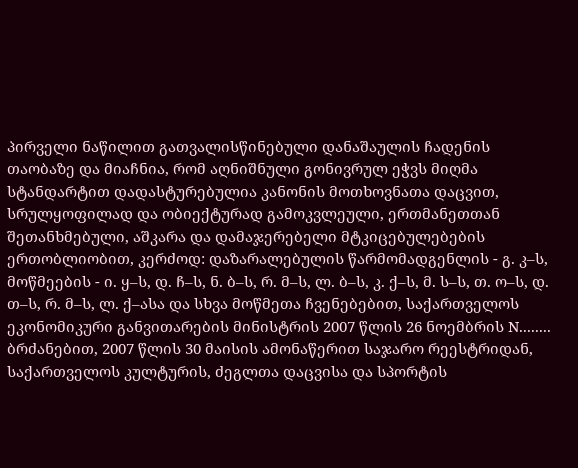პირველი ნაწილით გათვალისწინებული დანაშაულის ჩადენის თაობაზე და მიაჩნია, რომ აღნიშნული გონივრულ ეჭვს მიღმა სტანდარტით დადასტურებულია კანონის მოთხოვნათა დაცვით, სრულყოფილად და ობიექტურად გამოკვლეული, ერთმანეთთან შეთანხმებული, აშკარა და დამაჯერებელი მტკიცებულებების ერთობლიობით, კერძოდ: დაზარალებულის წარმომადგენლის - გ. კ–ს, მოწმეების - ი. ყ–ს, დ. ჩ–ს, ნ. ბ–ს, რ. მ–ს, ლ. ბ–ს, კ. ქ–ს, მ. ს–ს, თ. ო–ს, დ. თ–ს, რ. მ–ს, ლ. ქ–ასა და სხვა მოწმეთა ჩვენებებით, საქართველოს ეკონომიკური განვითარების მინისტრის 2007 წლის 26 ნოემბრის N........ ბრძანებით, 2007 წლის 30 მაისის ამონაწერით საჯარო რეესტრიდან, საქართველოს კულტურის, ძეგლთა დაცვისა და სპორტის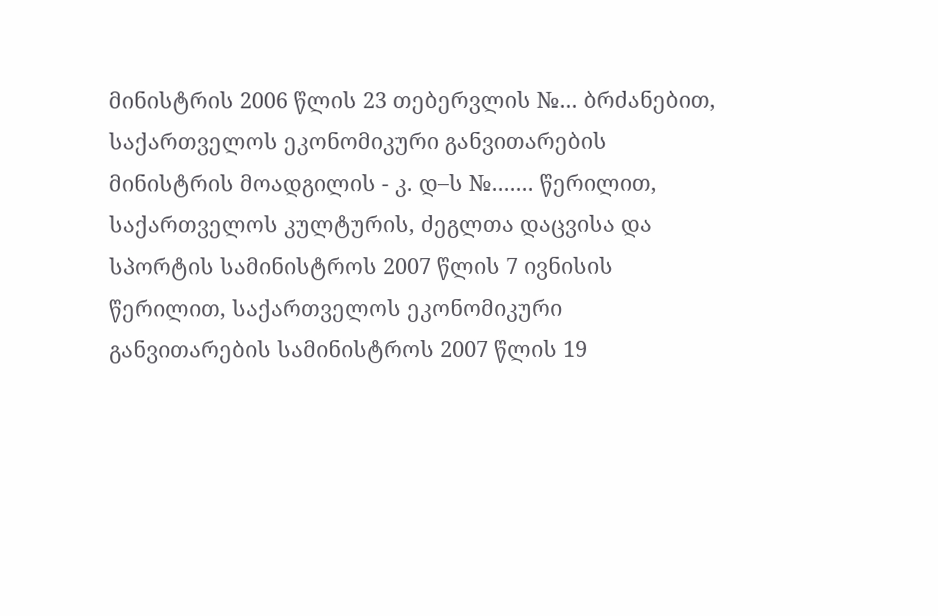მინისტრის 2006 წლის 23 თებერვლის №... ბრძანებით, საქართველოს ეკონომიკური განვითარების მინისტრის მოადგილის - კ. დ–ს №....... წერილით, საქართველოს კულტურის, ძეგლთა დაცვისა და სპორტის სამინისტროს 2007 წლის 7 ივნისის წერილით, საქართველოს ეკონომიკური განვითარების სამინისტროს 2007 წლის 19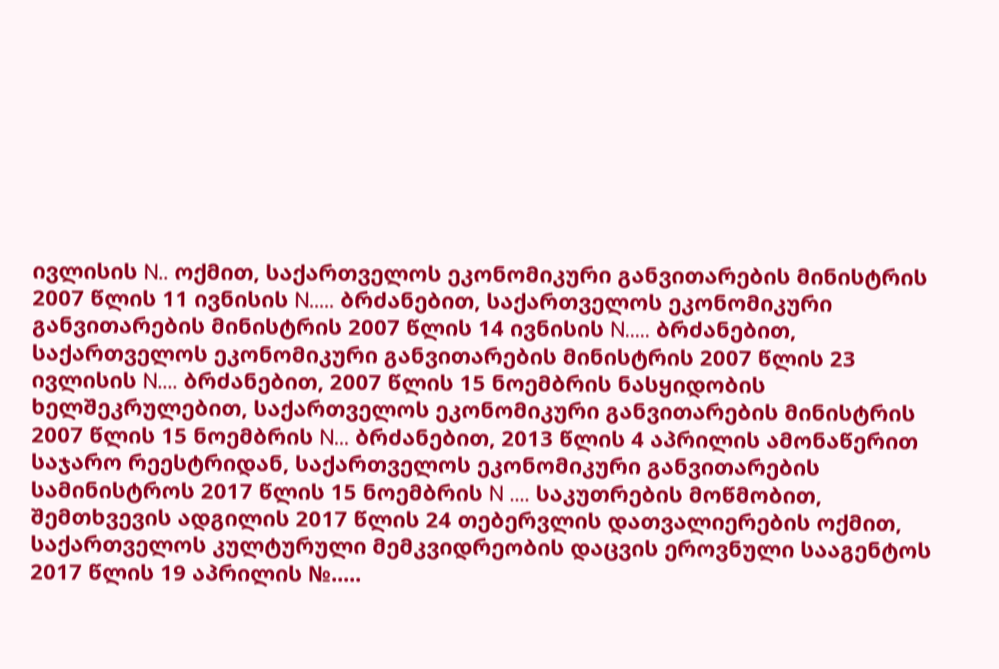ივლისის N.. ოქმით, საქართველოს ეკონომიკური განვითარების მინისტრის 2007 წლის 11 ივნისის N..... ბრძანებით, საქართველოს ეკონომიკური განვითარების მინისტრის 2007 წლის 14 ივნისის N..... ბრძანებით, საქართველოს ეკონომიკური განვითარების მინისტრის 2007 წლის 23 ივლისის N.... ბრძანებით, 2007 წლის 15 ნოემბრის ნასყიდობის ხელშეკრულებით, საქართველოს ეკონომიკური განვითარების მინისტრის 2007 წლის 15 ნოემბრის N... ბრძანებით, 2013 წლის 4 აპრილის ამონაწერით საჯარო რეესტრიდან, საქართველოს ეკონომიკური განვითარების სამინისტროს 2017 წლის 15 ნოემბრის N .... საკუთრების მოწმობით, შემთხვევის ადგილის 2017 წლის 24 თებერვლის დათვალიერების ოქმით, საქართველოს კულტურული მემკვიდრეობის დაცვის ეროვნული სააგენტოს 2017 წლის 19 აპრილის №.....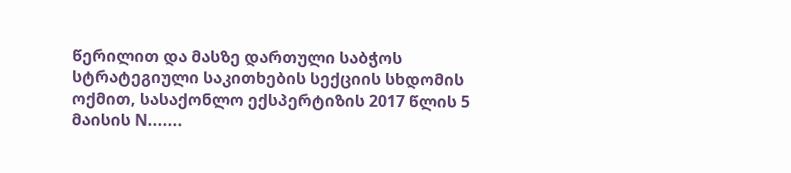წერილით და მასზე დართული საბჭოს სტრატეგიული საკითხების სექციის სხდომის ოქმით, სასაქონლო ექსპერტიზის 2017 წლის 5 მაისის N.......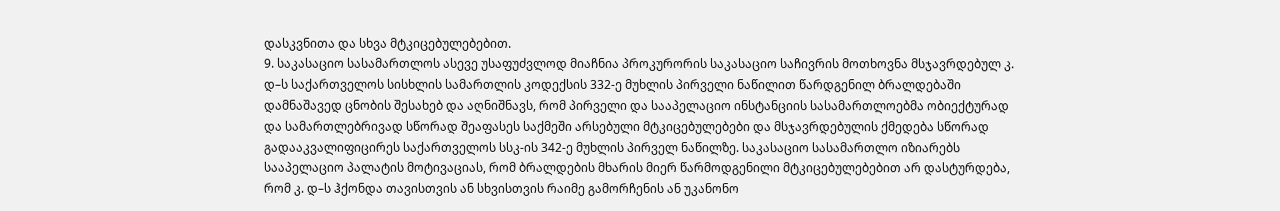დასკვნითა და სხვა მტკიცებულებებით.
9. საკასაციო სასამართლოს ასევე უსაფუძვლოდ მიაჩნია პროკურორის საკასაციო საჩივრის მოთხოვნა მსჯავრდებულ კ. დ–ს საქართველოს სისხლის სამართლის კოდექსის 332-ე მუხლის პირველი ნაწილით წარდგენილ ბრალდებაში დამნაშავედ ცნობის შესახებ და აღნიშნავს, რომ პირველი და სააპელაციო ინსტანციის სასამართლოებმა ობიექტურად და სამართლებრივად სწორად შეაფასეს საქმეში არსებული მტკიცებულებები და მსჯავრდებულის ქმედება სწორად გადააკვალიფიცირეს საქართველოს სსკ-ის 342-ე მუხლის პირველ ნაწილზე. საკასაციო სასამართლო იზიარებს სააპელაციო პალატის მოტივაციას, რომ ბრალდების მხარის მიერ წარმოდგენილი მტკიცებულებებით არ დასტურდება, რომ კ. დ–ს ჰქონდა თავისთვის ან სხვისთვის რაიმე გამორჩენის ან უკანონო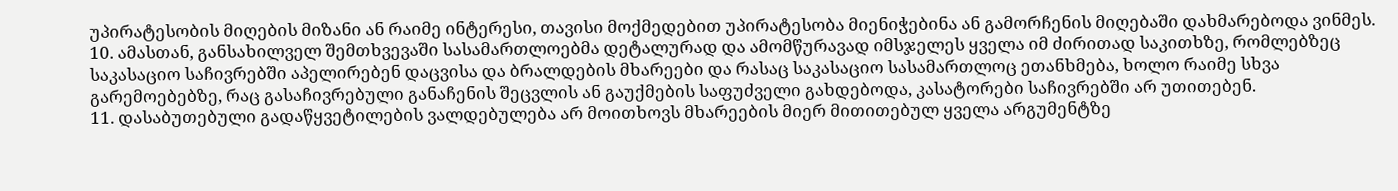უპირატესობის მიღების მიზანი ან რაიმე ინტერესი, თავისი მოქმედებით უპირატესობა მიენიჭებინა ან გამორჩენის მიღებაში დახმარებოდა ვინმეს.
10. ამასთან, განსახილველ შემთხვევაში სასამართლოებმა დეტალურად და ამომწურავად იმსჯელეს ყველა იმ ძირითად საკითხზე, რომლებზეც საკასაციო საჩივრებში აპელირებენ დაცვისა და ბრალდების მხარეები და რასაც საკასაციო სასამართლოც ეთანხმება, ხოლო რაიმე სხვა გარემოებებზე, რაც გასაჩივრებული განაჩენის შეცვლის ან გაუქმების საფუძველი გახდებოდა, კასატორები საჩივრებში არ უთითებენ.
11. დასაბუთებული გადაწყვეტილების ვალდებულება არ მოითხოვს მხარეების მიერ მითითებულ ყველა არგუმენტზე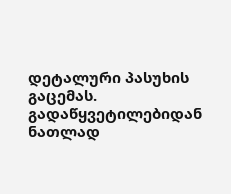დეტალური პასუხის გაცემას. გადაწყვეტილებიდან ნათლად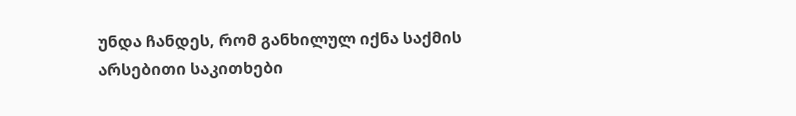უნდა ჩანდეს, რომ განხილულ იქნა საქმის არსებითი საკითხები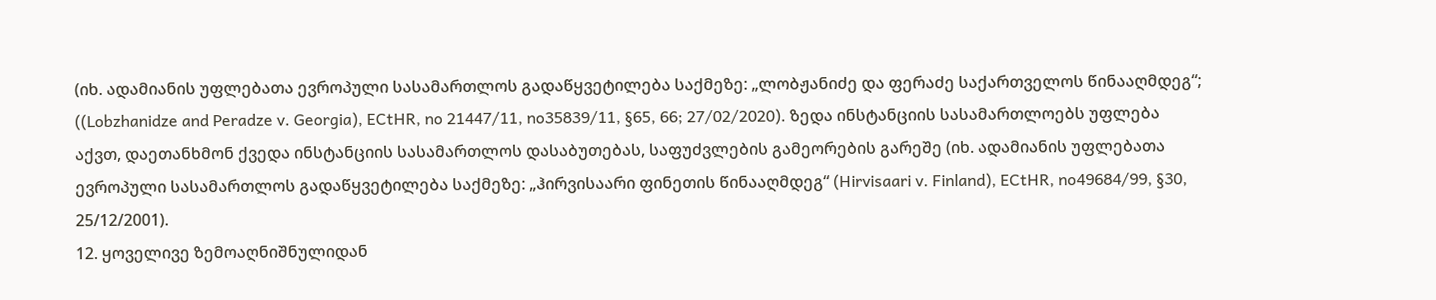(იხ. ადამიანის უფლებათა ევროპული სასამართლოს გადაწყვეტილება საქმეზე: „ლობჟანიძე და ფერაძე საქართველოს წინააღმდეგ“; ((Lobzhanidze and Peradze v. Georgia), ECtHR, no 21447/11, no35839/11, §65, 66; 27/02/2020). ზედა ინსტანციის სასამართლოებს უფლება აქვთ, დაეთანხმონ ქვედა ინსტანციის სასამართლოს დასაბუთებას, საფუძვლების გამეორების გარეშე (იხ. ადამიანის უფლებათა ევროპული სასამართლოს გადაწყვეტილება საქმეზე: „ჰირვისაარი ფინეთის წინააღმდეგ“ (Hirvisaari v. Finland), ECtHR, no49684/99, §30, 25/12/2001).
12. ყოველივე ზემოაღნიშნულიდან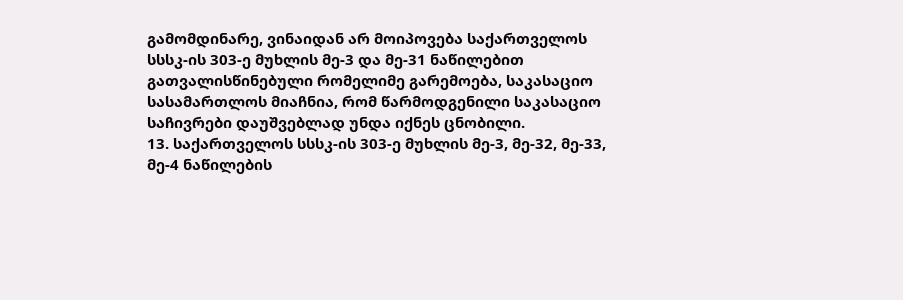გამომდინარე, ვინაიდან არ მოიპოვება საქართველოს სსსკ-ის 303-ე მუხლის მე-3 და მე-31 ნაწილებით გათვალისწინებული რომელიმე გარემოება, საკასაციო სასამართლოს მიაჩნია, რომ წარმოდგენილი საკასაციო საჩივრები დაუშვებლად უნდა იქნეს ცნობილი.
13. საქართველოს სსსკ-ის 303-ე მუხლის მე-3, მე-32, მე-33, მე-4 ნაწილების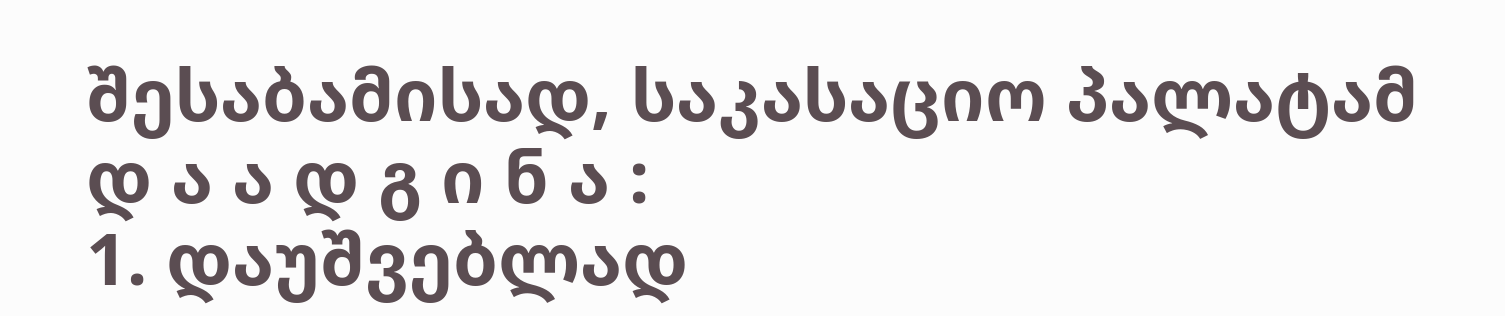შესაბამისად, საკასაციო პალატამ
დ ა ა დ გ ი ნ ა :
1. დაუშვებლად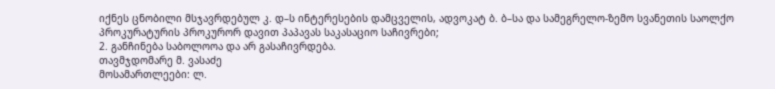იქნეს ცნობილი მსჯავრდებულ კ. დ–ს ინტერესების დამცველის, ადვოკატ ბ. ბ–სა და სამეგრელო-ზემო სვანეთის საოლქო პროკურატურის პროკურორ დავით პაპავას საკასაციო საჩივრები;
2. განჩინება საბოლოოა და არ გასაჩივრდება.
თავმჯდომარე მ. ვასაძე
მოსამართლეები: ლ.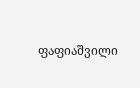ფაფიაშვილი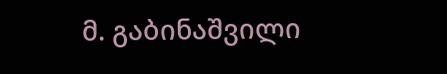მ. გაბინაშვილი